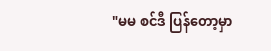"မမ စင်ဒီ ပြန်တော့မှာ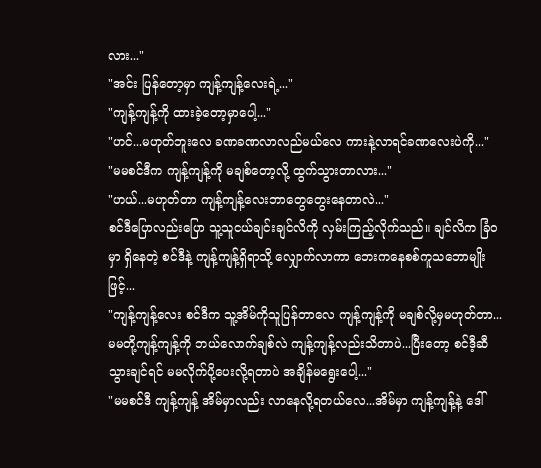လား..."
"အင်း ပြန်တော့မှာ ကျန့်ကျန့်လေးရဲ့..."
"ကျန့်ကျန့်ကို ထားခဲ့တော့မှာပေါ့..."
"ဟင်...မဟုတ်ဘူးလေ ခဏခဏလာလည်မယ်လေ ကားနဲ့လာရင်ခဏလေးပဲကို..."
"မမစင်ဒီက ကျန့်ကျန့်ကို မချစ်တော့လို့ ထွက်သွားတာလား..."
"ဟယ်...မဟုတ်တာ ကျန့်ကျန့်လေးဘာတွေတွေးနေတာလဲ..."
စင်ဒီပြောလည်းပြော သူ့သူငယ်ချင်းချင်လိကို လှမ်းကြည့်လိုက်သည်။ ချင်လိက ခြံဝမှာ ရှိနေတဲ့ စင်ဒီနဲ့ ကျန့်ကျန့်ရှိရာသို့ လျှောက်လာကာ ဘေးကနေစစ်ကူသဘောမျိုးဖြင့်...
"ကျန့်ကျန့်လေး စင်ဒီက သူ့အိမ်ကိုသူပြန်တာလေ ကျန့်ကျန့်ကို မချစ်လို့မှမဟုတ်တာ...မမတို့ကျန့်ကျန့်ကို ဘယ်လောက်ချစ်လဲ ကျန့်ကျန့်လည်းသိတာပဲ...ပြီးတော့ စင်ဒီ့ဆီသွားချင်ရင် မမလိုက်ပို့ပေးလို့ရတာပဲ အချိန်မရွေးပေါ့..."
"မမစင်ဒီ ကျန့်ကျန့် အိမ်မှာလည်း လာနေလို့ရတယ်လေ...အိမ်မှာ ကျန့်ကျန့်နဲ့ ဒေါ်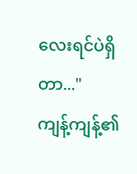လေးရင်ပဲရှိတာ..."
ကျန့်ကျန့်၏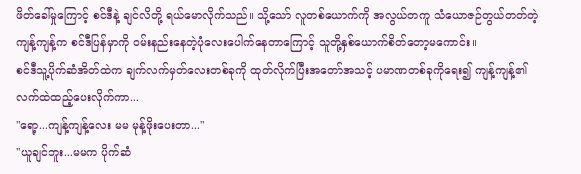ဖိတ်ခေါ်မှုကြောင့် စင်ဒီနဲ့ ချင်လိတို့ ရယ်မောလိုက်သည်။ သို့သော် လူတစ်ယောက်ကို အလွယ်တကူ သံယောဇဉ်တွယ်တတ်တဲ့ ကျန့်ကျန့်က စင်ဒီပြန်မှာကို ဝမ်းနည်းနေတဲ့ပုံလေးပေါက်နေတာကြောင့် သူတို့နှစ်ယောက်စိတ်တော့မကောင်း။
စင်ဒီသူ့ပိုက်ဆံအိတ်ထဲက ချက်လက်မှတ်လေးတစ်ခုကို ထုတ်လိုက်ပြီးအတော်အသင့် ပမာဏတစ်ခုကိုရေး၍ ကျန့်ကျန့်၏လက်ထဲထည့်ပေးလိုက်ကာ...
"ရော့...ကျန့်ကျန့်လေး မမ မုန့်ဖိုးပေးတာ..."
"ယူချင်ဘူး...မမက ပိုက်ဆံ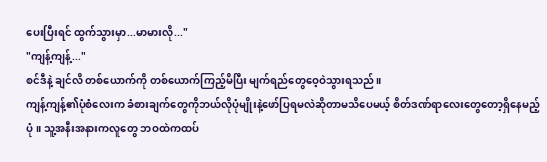ပေးပြီးရင် ထွက်သွားမှာ...မာမားလို..."
"ကျန့်ကျန့်..."
စင်ဒီနဲ့ ချင်လိ တစ်ယောက်ကို တစ်ယောက်ကြည့်မိပြီး မျက်ရည်တွေဝေ့ဝဲသွားရသည်။
ကျန့်ကျန့်၏ပုံစံလေးက ခံစားချက်တွေကိုဘယ်လိုပုံမျိုးနဲ့ဖော်ပြရမလဲဆိုတာမသိပေမယ့် စိတ်ဒဏ်ရာလေးတွေတော့ရှိနေမည့်ပုံ။ သူ့အနီးအနားကလူတွေ ဘဝထဲကထပ်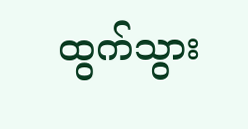ထွက်သွား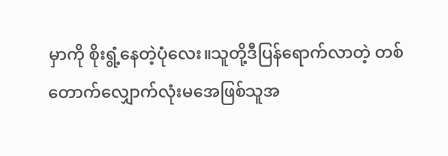မှာကို စိုးရွံ့နေတဲ့ပုံလေး။သူတို့ဒီပြန်ရောက်လာတဲ့ တစ်တောက်လျှောက်လုံးမအေဖြစ်သူအ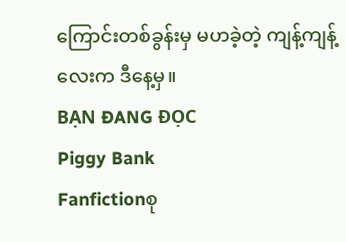ကြောင်းတစ်ခွန်းမှ မဟခဲ့တဲ့ ကျန့်ကျန့်လေးက ဒီနေ့မှ။
BẠN ĐANG ĐỌC
Piggy Bank
Fanfictionစု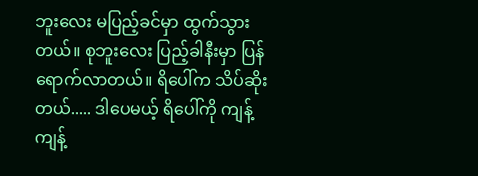ဘူးလေး မပြည့်ခင်မှာ ထွက်သွားတယ်။ စုဘူးလေး ပြည့်ခါနီးမှာ ပြန်ရောက်လာတယ်။ ရိပေါ်က သိပ်ဆိုးတယ်..... ဒါပေမယ့် ရိပေါ်ကို ကျန့်ကျန့်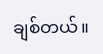ချစ်တယ်။